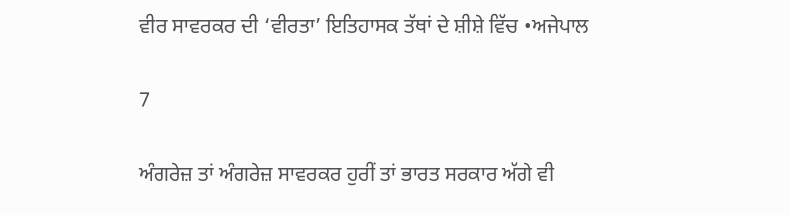ਵੀਰ ਸਾਵਰਕਰ ਦੀ ‘ਵੀਰਤਾ’ ਇਤਿਹਾਸਕ ਤੱਥਾਂ ਦੇ ਸ਼ੀਸ਼ੇ ਵਿੱਚ •ਅਜੇਪਾਲ

7

ਅੰਗਰੇਜ਼ ਤਾਂ ਅੰਗਰੇਜ਼ ਸਾਵਰਕਰ ਹੁਰੀਂ ਤਾਂ ਭਾਰਤ ਸਰਕਾਰ ਅੱਗੇ ਵੀ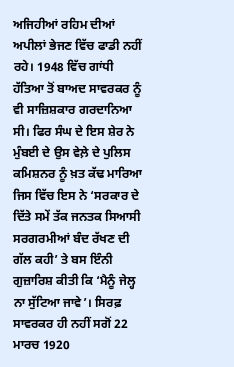ਅਜਿਹੀਆਂ ਰਹਿਮ ਦੀਆਂ ਅਪੀਲਾਂ ਭੇਜਣ ਵਿੱਚ ਫਾਡੀ ਨਹੀਂ ਰਹੇ। 1948 ਵਿੱਚ ਗਾਂਧੀ ਹੱਤਿਆ ਤੋਂ ਬਾਅਦ ਸਾਵਰਕਰ ਨੂੰ ਵੀ ਸਾਜ਼ਿਸ਼ਕਾਰ ਗਰਦਾਨਿਆ ਸੀ। ਫਿਰ ਸੰਘ ਦੇ ਇਸ ਸ਼ੇਰ ਨੇ ਮੁੰਬਈ ਦੇ ਉਸ ਵੇਲ਼ੇ ਦੇ ਪੁਲਿਸ ਕਮਿਸ਼ਨਰ ਨੂੰ ਖ਼ਤ ਕੱਢ ਮਾਰਿਆ ਜਿਸ ਵਿੱਚ ਇਸ ਨੇ ‘ਸਰਕਾਰ ਦੇ ਦਿੱਤੇ ਸਮੇਂ ਤੱਕ ਜਨਤਕ ਸਿਆਸੀ ਸਰਗਰਮੀਆਂ ਬੰਦ ਰੱਖਣ ਦੀ ਗੱਲ ਕਹੀ’ ਤੇ ਬਸ ਇੰਨੀ ਗੁਜ਼ਾਰਿਸ਼ ਕੀਤੀ ਕਿ ‘ਮੈਨੂੰ ਜੇਲ੍ਹ ਨਾ ਸੁੱਟਿਆ ਜਾਵੇ’। ਸਿਰਫ਼ ਸਾਵਰਕਰ ਹੀ ਨਹੀਂ ਸਗੋਂ 22 ਮਾਰਚ 1920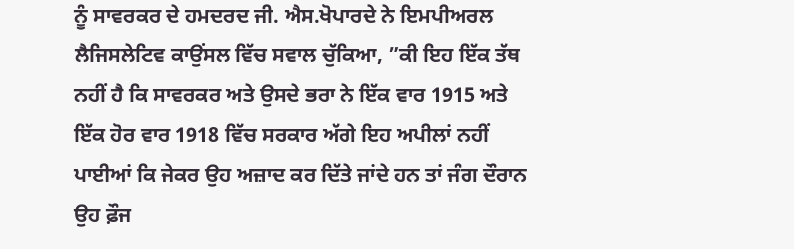ਨੂੰ ਸਾਵਰਕਰ ਦੇ ਹਮਦਰਦ ਜੀ. ਐਸ.ਖੋਪਾਰਦੇ ਨੇ ਇਮਪੀਅਰਲ ਲੈਜਿਸਲੇਟਿਵ ਕਾਉਂਸਲ ਵਿੱਚ ਸਵਾਲ ਚੁੱਕਿਆ, ”ਕੀ ਇਹ ਇੱਕ ਤੱਥ ਨਹੀਂ ਹੈ ਕਿ ਸਾਵਰਕਰ ਅਤੇ ਉਸਦੇ ਭਰਾ ਨੇ ਇੱਕ ਵਾਰ 1915 ਅਤੇ ਇੱਕ ਹੋਰ ਵਾਰ 1918 ਵਿੱਚ ਸਰਕਾਰ ਅੱਗੇ ਇਹ ਅਪੀਲਾਂ ਨਹੀਂ ਪਾਈਆਂ ਕਿ ਜੇਕਰ ਉਹ ਅਜ਼ਾਦ ਕਰ ਦਿੱਤੇ ਜਾਂਦੇ ਹਨ ਤਾਂ ਜੰਗ ਦੌਰਾਨ ਉਹ ਫ਼ੌਜ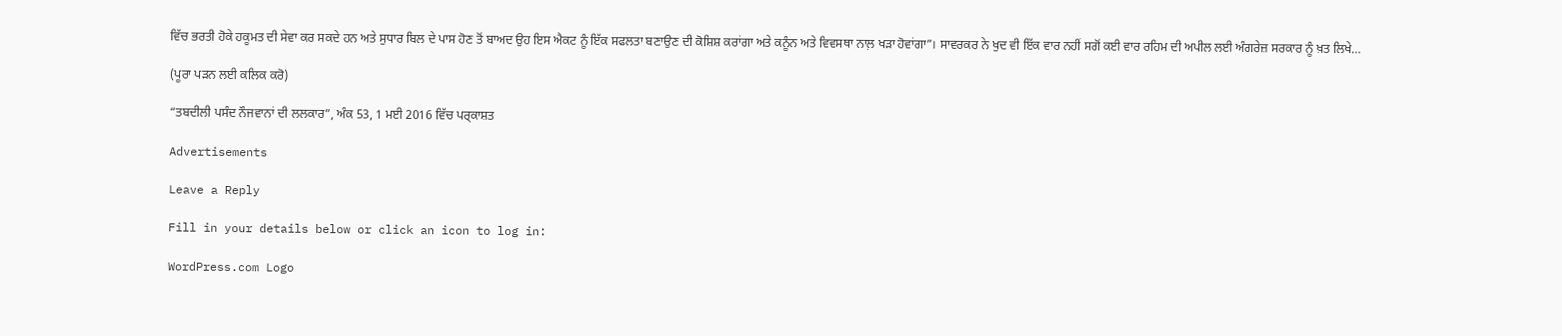ਵਿੱਚ ਭਰਤੀ ਹੋਕੇ ਹਕੂਮਤ ਦੀ ਸੇਵਾ ਕਰ ਸਕਦੇ ਹਨ ਅਤੇ ਸੁਧਾਰ ਬਿਲ ਦੇ ਪਾਸ ਹੋਣ ਤੋਂ ਬਾਅਦ ਉਹ ਇਸ ਐਕਟ ਨੂੰ ਇੱਕ ਸਫਲਤਾ ਬਣਾਉਣ ਦੀ ਕੋਸ਼ਿਸ਼ ਕਰਾਂਗਾ ਅਤੇ ਕਨੂੰਨ ਅਤੇ ਵਿਵਸਥਾ ਨਾਲ਼ ਖੜਾ ਹੋਵਾਂਗਾ”। ਸਾਵਰਕਰ ਨੇ ਖੁਦ ਵੀ ਇੱਕ ਵਾਰ ਨਹੀਂ ਸਗੋਂ ਕਈ ਵਾਰ ਰਹਿਮ ਦੀ ਅਪੀਲ ਲਈ ਅੰਗਰੇਜ਼ ਸਰਕਾਰ ਨੂੰ ਖ਼ਤ ਲਿਖੇ…

(ਪੂਰਾ ਪਡ਼ਨ ਲਈ ਕਲਿਕ ਕਰੋ)

“ਤਬਦੀਲੀ ਪਸੰਦ ਨੌਜਵਾਨਾਂ ਦੀ ਲਲਕਾਰ”, ਅੰਕ 53, 1 ਮਈ 2016 ਵਿੱਚ ਪਰ੍ਕਾਸ਼ਤ

Advertisements

Leave a Reply

Fill in your details below or click an icon to log in:

WordPress.com Logo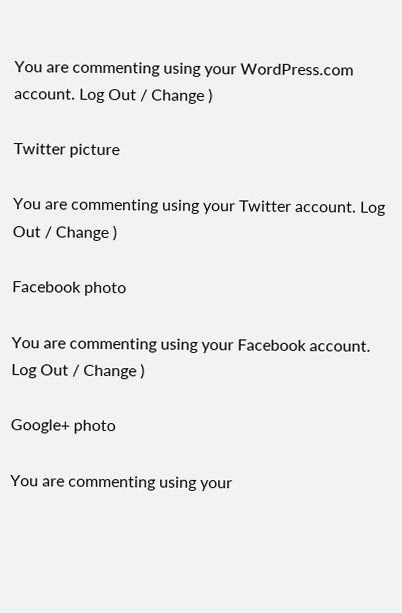You are commenting using your WordPress.com account. Log Out / Change )

Twitter picture

You are commenting using your Twitter account. Log Out / Change )

Facebook photo

You are commenting using your Facebook account. Log Out / Change )

Google+ photo

You are commenting using your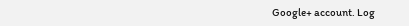Google+ account. Log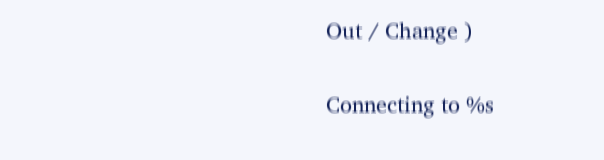Out / Change )

Connecting to %s